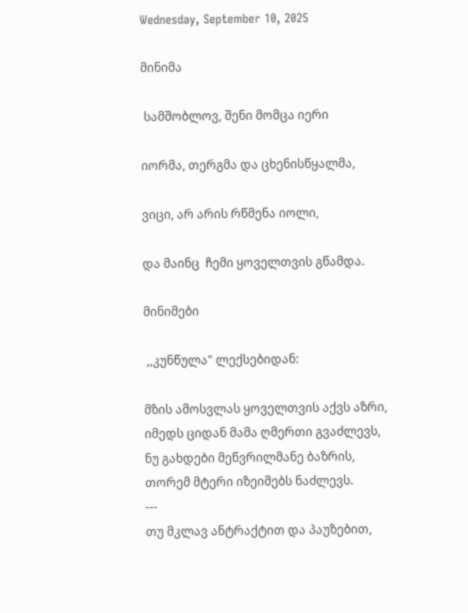Wednesday, September 10, 2025

მინიმა

 სამშობლოვ, შენი მომცა იერი

იორმა, თერგმა და ცხენისწყალმა,

ვიცი, არ არის რწმენა იოლი,

და მაინც  ჩემი ყოველთვის გწამდა.

მინიმები

 ,,კუნწულა" ლექსებიდან:

მზის ამოსვლას ყოველთვის აქვს აზრი,
იმედს ციდან მამა ღმერთი გვაძლევს,
ნუ გახდები მეწვრილმანე ბაზრის,
თორემ მტერი იზეიმებს ნაძლევს.
---
თუ მკლავ ანტრაქტით და პაუზებით,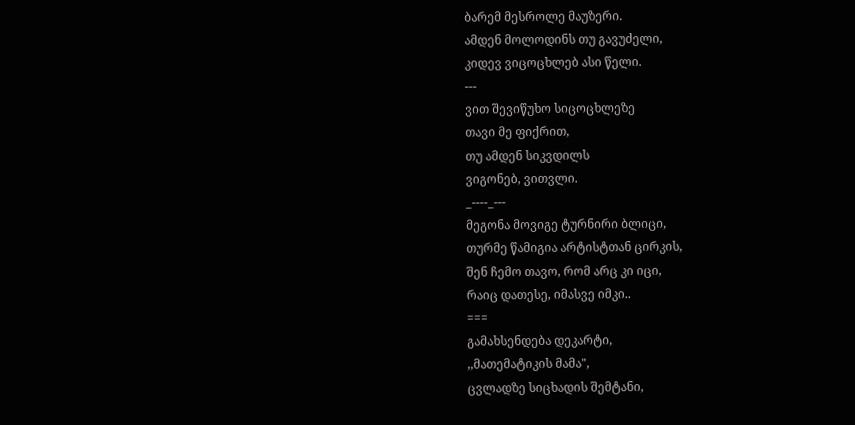ბარემ მესროლე მაუზერი.
ამდენ მოლოდინს თუ გავუძელი,
კიდევ ვიცოცხლებ ასი წელი.
---
ვით შევიწუხო სიცოცხლეზე
თავი მე ფიქრით,
თუ ამდენ სიკვდილს
ვიგონებ, ვითვლი.
_----_---
მეგონა მოვიგე ტურნირი ბლიცი,
თურმე წამიგია არტისტთან ცირკის,
შენ ჩემო თავო, რომ არც კი იცი,
რაიც დათესე, იმასვე იმკი..
===
გამახსენდება დეკარტი,
,,მათემატიკის მამა",
ცვლადზე სიცხადის შემტანი,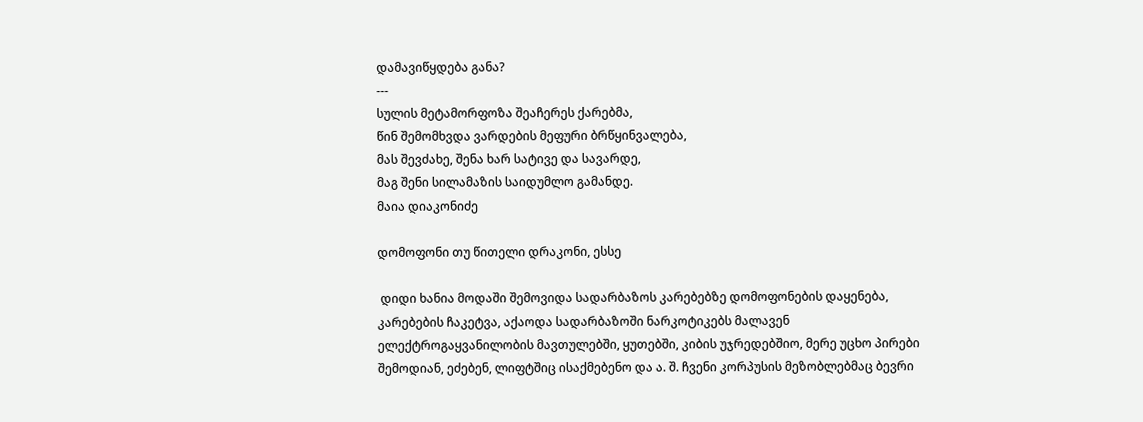დამავიწყდება განა?
---
სულის მეტამორფოზა შეაჩერეს ქარებმა,
წინ შემომხვდა ვარდების მეფური ბრწყინვალება,
მას შევძახე, შენა ხარ სატივე და სავარდე,
მაგ შენი სილამაზის საიდუმლო გამანდე.
მაია დიაკონიძე

დომოფონი თუ წითელი დრაკონი, ესსე

 დიდი ხანია მოდაში შემოვიდა სადარბაზოს კარებებზე დომოფონების დაყენება, კარებების ჩაკეტვა, აქაოდა სადარბაზოში ნარკოტიკებს მალავენ ელექტროგაყვანილობის მავთულებში, ყუთებში, კიბის უჯრედებშიო, მერე უცხო პირები შემოდიან, ეძებენ, ლიფტშიც ისაქმებენო და ა. შ. ჩვენი კორპუსის მეზობლებმაც ბევრი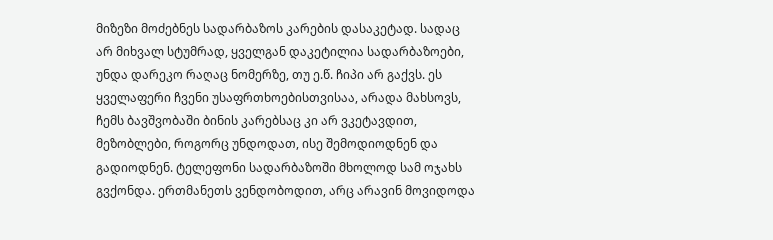მიზეზი მოძებნეს სადარბაზოს კარების დასაკეტად. სადაც არ მიხვალ სტუმრად, ყველგან დაკეტილია სადარბაზოები, უნდა დარეკო რაღაც ნომერზე, თუ ე.წ. ჩიპი არ გაქვს. ეს ყველაფერი ჩვენი უსაფრთხოებისთვისაა, არადა მახსოვს, ჩემს ბავშვობაში ბინის კარებსაც კი არ ვკეტავდით, მეზობლები, როგორც უნდოდათ, ისე შემოდიოდნენ და გადიოდნენ. ტელეფონი სადარბაზოში მხოლოდ სამ ოჯახს გვქონდა. ერთმანეთს ვენდობოდით, არც არავინ მოვიდოდა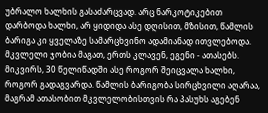უბრალო ხალხის გასაძარცვად. არც ნარკოტიკებით დარბოდა ხალხი, არ ყიდიდა ასე დღისით, მზისით, წამლის ბარიგა კი ყველაზე სამარცხვინო ადამიანად ითვლებოდა. მკვლელი ჯობია მაგათ, ერთს კლავენ, ეგენი - ათასებს. მიკვირს, 30 წელიწადში ასე როგორ შეიცვალა ხალხი, როგორ გადაგვარდა. წამლის ბარიგობა სირცხვილი აღარაა, მაგრამ ათასობით მკვლელობისთვის რა პასუხს აგებენ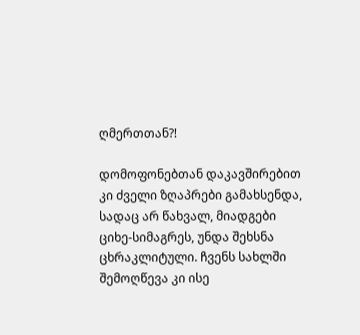ღმერთთან?!

დომოფონებთან დაკავშირებით კი ძველი ზღაპრები გამახსენდა, სადაც არ წახვალ, მიადგები ციხე-სიმაგრეს, უნდა შეხსნა ცხრაკლიტული. ჩვენს სახლში შემოღწევა კი ისე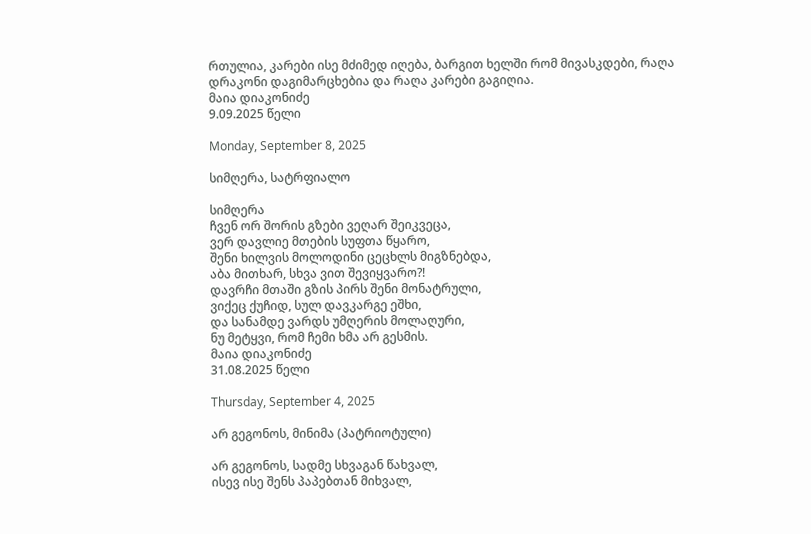რთულია, კარები ისე მძიმედ იღება, ბარგით ხელში რომ მივასკდები, რაღა დრაკონი დაგიმარცხებია და რაღა კარები გაგიღია.
მაია დიაკონიძე
9.09.2025 წელი

Monday, September 8, 2025

სიმღერა, სატრფიალო

სიმღერა
ჩვენ ორ შორის გზები ვეღარ შეიკვეცა,
ვერ დავლიე მთების სუფთა წყარო,
შენი ხილვის მოლოდინი ცეცხლს მიგზნებდა,
აბა მითხარ, სხვა ვით შევიყვარო?!
დავრჩი მთაში გზის პირს შენი მონატრული,
ვიქეც ქუჩიდ, სულ დავკარგე ეშხი,
და სანამდე ვარდს უმღერის მოლაღური,
ნუ მეტყვი, რომ ჩემი ხმა არ გესმის.
მაია დიაკონიძე
31.08.2025 წელი

Thursday, September 4, 2025

არ გეგონოს, მინიმა (პატრიოტული)

არ გეგონოს, სადმე სხვაგან წახვალ,
ისევ ისე შენს პაპებთან მიხვალ,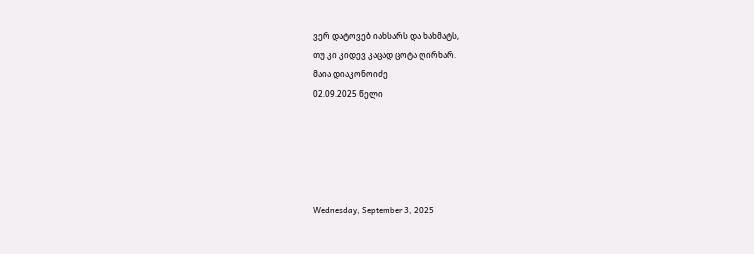ვერ დატოვებ იახსარს და ხახმატს,
თუ კი კიდევ კაცად ცოტა ღირხარ.
მაია დიაკონოიძე
02.09.2025 წელი





Wednesday, September 3, 2025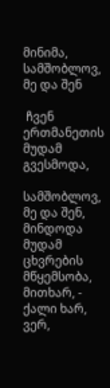მინიმა, სამშობლოვ, მე და შენ

 ჩვენ ერთმანეთის მუდამ გვესმოდა,

სამშობლოვ, მე და შენ,
მინდოდა მუდამ ცხვრების მწყემსობა,
მითხარ, - ქალი ხარ, ვერ,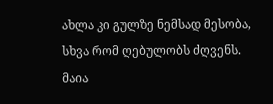ახლა კი გულზე ნემსად მესობა,
სხვა რომ ღებულობს ძღვენს.
მაია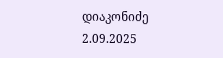დიაკონიძე
2.09.2025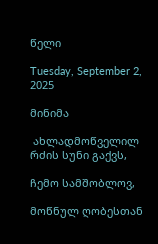წელი

Tuesday, September 2, 2025

მინიმა

 ახლადმოწველილ რძის სუნი გაქვს,

ჩემო სამშობლოვ,

მოწნულ ღობესთან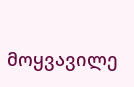მოყვავილე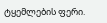ტყემლების ფერი.